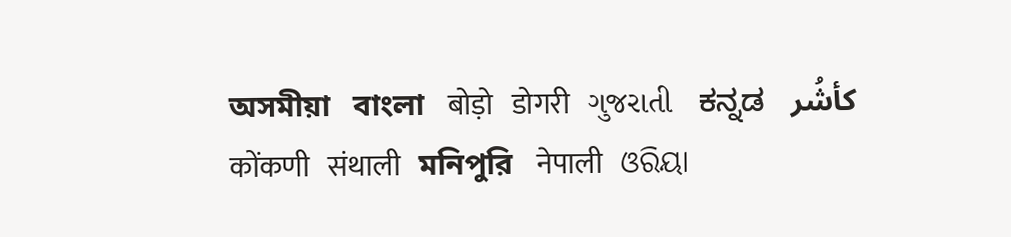অসমীয়া   বাংলা   बोड़ो   डोगरी   ગુજરાતી   ಕನ್ನಡ   كأشُر   कोंकणी   संथाली   মনিপুরি   नेपाली   ଓରିୟା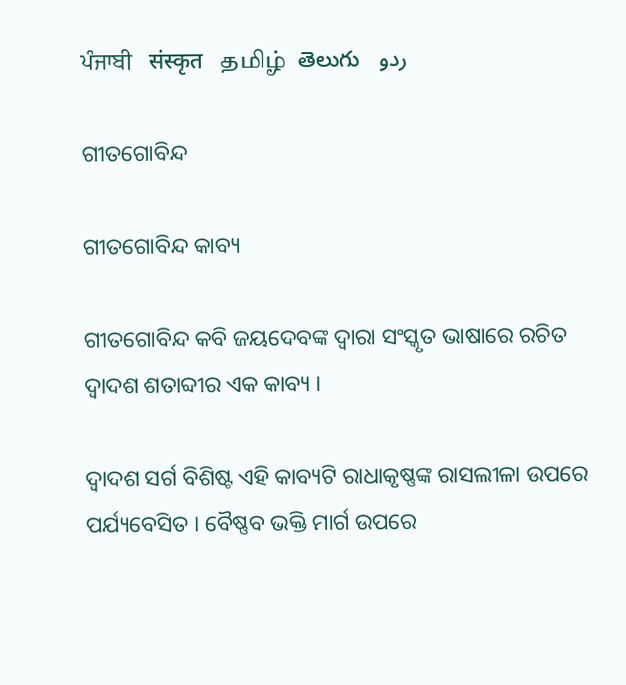ਪੰਜਾਬੀ   संस्कृत   தமிழ்  తెలుగు   ردو

ଗୀତଗୋବିନ୍ଦ

ଗୀତଗୋବିନ୍ଦ କାବ୍ୟ

ଗୀତଗୋବିନ୍ଦ କବି ଜୟଦେବଙ୍କ ଦ୍ଵାରା ସଂସ୍କୃତ ଭାଷାରେ ରଚିତ ଦ୍ୱାଦଶ ଶତାବ୍ଦୀର ଏକ କାବ୍ୟ ।

ଦ୍ଵାଦଶ ସର୍ଗ ବିଶିଷ୍ଟ ଏହି କାବ୍ୟଟି ରାଧାକୃଷ୍ଣଙ୍କ ରାସଲୀଳା ଉପରେ ପର୍ଯ୍ୟବେସିତ । ବୈଷ୍ଣବ ଭକ୍ତି ମାର୍ଗ ଉପରେ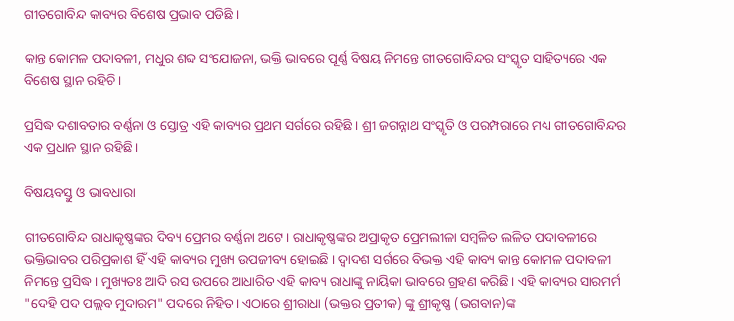ଗୀତଗୋବିନ୍ଦ କାବ୍ୟର ବିଶେଷ ପ୍ରଭାବ ପଡିଛି ।

କାନ୍ତ କୋମଳ ପଦାବଳୀ, ମଧୁର ଶବ୍ଦ ସଂଯୋଜନା, ଭକ୍ତି ଭାବରେ ପୂର୍ଣ୍ଣ ବିଷୟ ନିମନ୍ତେ ଗୀତଗୋବିନ୍ଦର ସଂସ୍କୃତ ସାହିତ୍ୟରେ ଏକ ବିଶେଷ ସ୍ଥାନ ରହିଚି ।

ପ୍ରସିଦ୍ଧ ଦଶାବତାର ବର୍ଣ୍ଣନା ଓ ସ୍ତୋତ୍ର ଏହି କାବ୍ୟର ପ୍ରଥମ ସର୍ଗରେ ରହିଛି । ଶ୍ରୀ ଜଗନ୍ନାଥ ସଂସ୍କୃତି ଓ ପରମ୍ପରାରେ ମଧ୍ୟ ଗୀତଗୋବିନ୍ଦର ଏକ ପ୍ରଧାନ ସ୍ଥାନ ରହିଛି।

ବିଷୟବସ୍ତୁ ଓ ଭାବଧାରା

ଗୀତଗୋବିନ୍ଦ ରାଧାକୃଷ୍ଣଙ୍କର ଦିବ୍ୟ ପ୍ରେମର ବର୍ଣ୍ଣନା ଅଟେ। ରାଧାକୃଷ୍ଣଙ୍କର ଅପ୍ରାକୃତ ପ୍ରେମଲୀଳା ସମ୍ବଳିତ ଲଳିତ ପଦାବଳୀରେ ଭକ୍ତିଭାବର ପରିପ୍ରକାଶ ହିଁ ଏହି କାବ୍ୟର ମୁଖ୍ୟ ଉପଜୀବ୍ୟ ହୋଇଛି । ଦ୍ୱାଦଶ ସର୍ଗରେ ବିଭକ୍ତ ଏହି କାବ୍ୟ କାନ୍ତ କୋମଳ ପଦାବଳୀ ନିମନ୍ତେ ପ୍ରସିଦ୍ଧ। ମୁଖ୍ୟତଃ ଆଦି ରସ ଉପରେ ଆଧାରିତ ଏହି କାବ୍ୟ ରାଧାଙ୍କୁ ନାୟିକା ଭାବରେ ଗ୍ରହଣ କରିଛି। ଏହି କାବ୍ୟର ସାରମର୍ମ "ଦେହି ପଦ ପଲ୍ଲବ ମୁଦାରମ" ପଦରେ ନିହିତ। ଏଠାରେ ଶ୍ରୀରାଧା (ଭକ୍ତର ପ୍ରତୀକ) ଙ୍କୁ ଶ୍ରୀକୃଷ୍ଣ (ଭଗବାନ)ଙ୍କ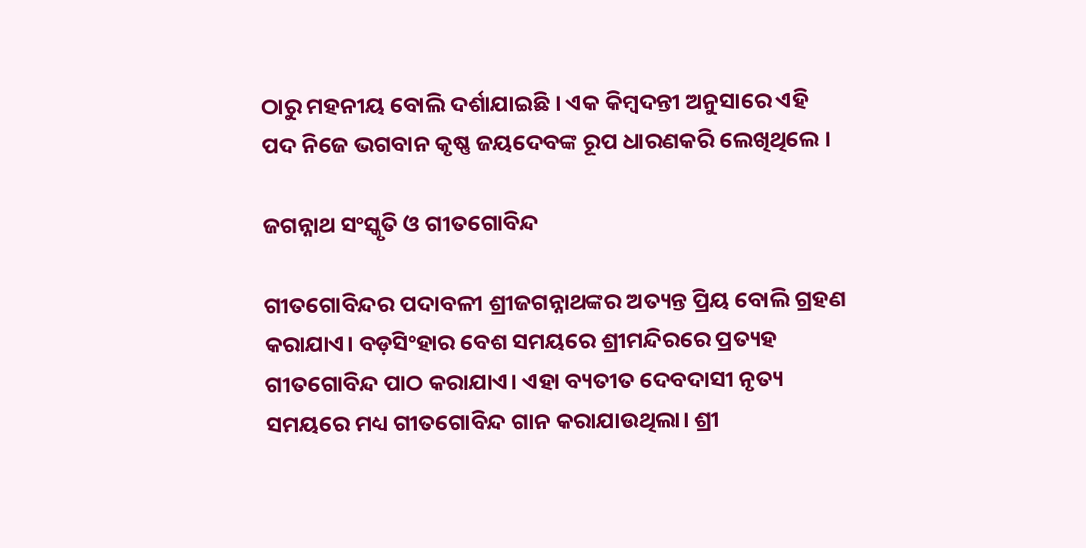ଠାରୁ ମହନୀୟ ବୋଲି ଦର୍ଶାଯାଇଛି । ଏକ କିମ୍ବଦନ୍ତୀ ଅନୁସାରେ ଏହି ପଦ ନିଜେ ଭଗବାନ କୃଷ୍ଣ ଜୟଦେବଙ୍କ ରୂପ ଧାରଣକରି ଲେଖିଥିଲେ ।

ଜଗନ୍ନାଥ ସଂସ୍କୃତି ଓ ଗୀତଗୋବିନ୍ଦ

ଗୀତଗୋବିନ୍ଦର ପଦାବଳୀ ଶ୍ରୀଜଗନ୍ନାଥଙ୍କର ଅତ୍ୟନ୍ତ ପ୍ରିୟ ବୋଲି ଗ୍ରହଣ କରାଯାଏ। ବଡ଼ସିଂହାର ବେଶ ସମୟରେ ଶ୍ରୀମନ୍ଦିରରେ ପ୍ରତ୍ୟହ ଗୀତଗୋବିନ୍ଦ ପାଠ କରାଯାଏ। ଏହା ବ୍ୟତୀତ ଦେବଦାସୀ ନୃତ୍ୟ ସମୟରେ ମଧ୍ୟ ଗୀତଗୋବିନ୍ଦ ଗାନ କରାଯାଉଥିଲା। ଶ୍ରୀ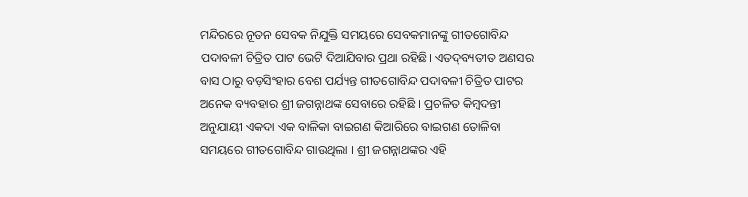ମନ୍ଦିରରେ ନୂତନ ସେବକ ନିଯୁକ୍ତି ସମୟରେ ସେବକମାନଙ୍କୁ ଗୀତଗୋବିନ୍ଦ ପଦାବଳୀ ଚିତ୍ରିତ ପାଟ ଭେଟି ଦିଆଯିବାର ପ୍ରଥା ରହିଛି। ଏତଦ୍‌ବ୍ୟତୀତ ଅଣସର ବାସ ଠାରୁ ବଡ଼ସିଂହାର ବେଶ ପର୍ଯ୍ୟନ୍ତ ଗୀତଗୋବିନ୍ଦ ପଦାବଳୀ ଚିତ୍ରିତ ପାଟର ଅନେକ ବ୍ୟବହାର ଶ୍ରୀ ଜଗନ୍ନାଥଙ୍କ ସେବାରେ ରହିଛି । ପ୍ରଚଳିତ କିମ୍ବଦନ୍ତୀ ଅନୁଯାୟୀ ଏକଦା ଏକ ବାଳିକା ବାଇଗଣ କିଆରିରେ ବାଇଗଣ ତୋଳିବା ସମୟରେ ଗୀତଗୋବିନ୍ଦ ଗାଉଥିଲା । ଶ୍ରୀ ଜଗନ୍ନାଥଙ୍କର ଏହି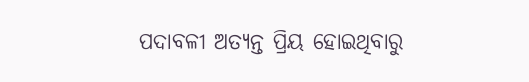ପଦାବଳୀ ଅତ୍ୟନ୍ତ ପ୍ରିୟ ହୋଇଥିବାରୁ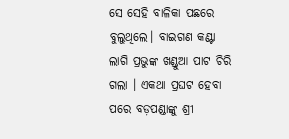ସେ ସେହି ବାଳିକା ପଛରେ ବୁଲୁଥିଲେ। ବାଇଗଣ କଣ୍ଟା ଲାଗି ପ୍ରଭୁଙ୍କ ଖଣ୍ଡୁଆ ପାଟ ଚିରି ଗଲା । ଏକଥା ପ୍ରଘଟ ହେବା ପରେ ବଡ଼ପଣ୍ଡାଙ୍କୁ ଶ୍ରୀ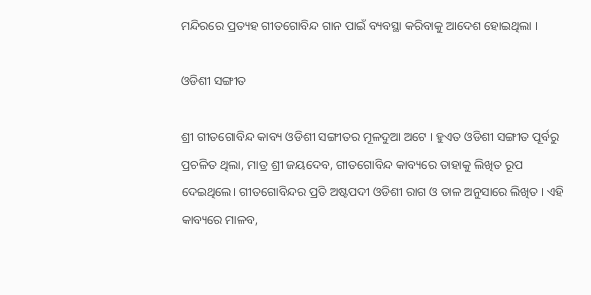ମନ୍ଦିରରେ ପ୍ରତ୍ୟହ ଗୀତଗୋବିନ୍ଦ ଗାନ ପାଇଁ ବ୍ୟବସ୍ଥା କରିବାକୁ ଆଦେଶ ହୋଇଥିଲା ।

ଓଡିଶୀ ସଙ୍ଗୀତ

ଶ୍ରୀ ଗୀତଗୋବିନ୍ଦ କାବ୍ୟ ଓଡିଶୀ ସଙ୍ଗୀତର ମୂଳଦୁଆ ଅଟେ । ହୁଏତ ଓଡିଶୀ ସଙ୍ଗୀତ ପୂର୍ବରୁ ପ୍ରଚଳିତ ଥିଲା, ମାତ୍ର ଶ୍ରୀ ଜୟଦେବ, ଗୀତଗୋବିନ୍ଦ କାବ୍ୟରେ ତାହାକୁ ଲିଖିତ ରୂପ ଦେଇଥିଲେ। ଗୀତଗୋବିନ୍ଦର ପ୍ରତି ଅଷ୍ଟପଦୀ ଓଡିଶୀ ରାଗ ଓ ତାଳ ଅନୁସାରେ ଲିଖିତ । ଏହି କାବ୍ୟରେ ମାଳବ,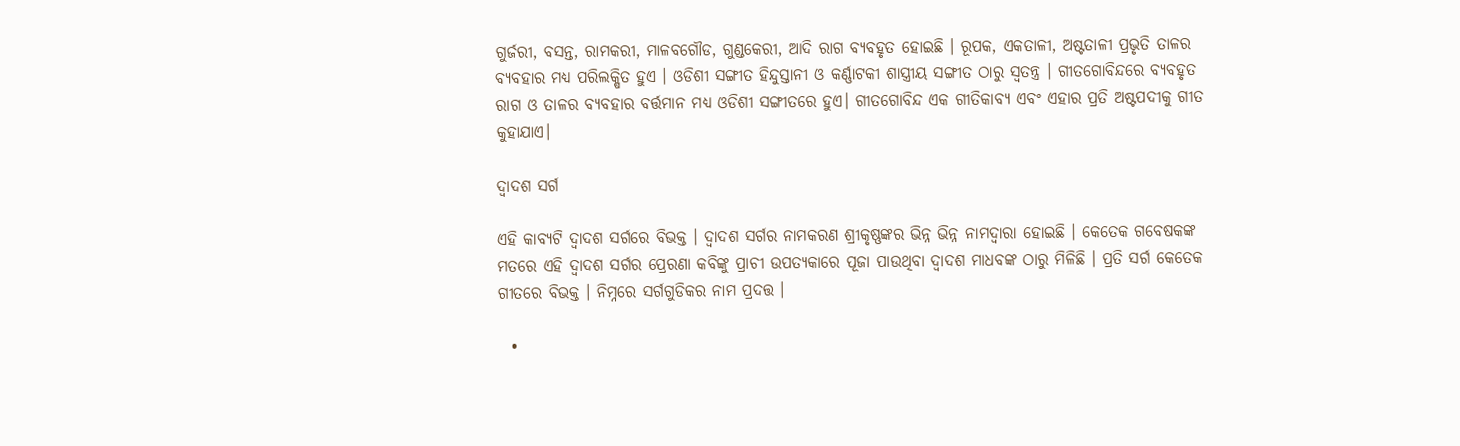ଗୁର୍ଜରୀ, ବସନ୍ତ, ରାମକରୀ, ମାଳବଗୌଡ, ଗୁଣ୍ଡକେରୀ, ଆଦି ରାଗ ବ୍ୟବହୃତ ହୋଇଛି । ରୂପକ, ଏକତାଳୀ, ଅଷ୍ଟତାଳୀ ପ୍ରଭୃତି ତାଳର ବ୍ୟବହାର ମଧ୍ୟ ପରିଲକ୍ଷିତ ହୁଏ । ଓଡିଶୀ ସଙ୍ଗୀତ ହିନ୍ଦୁସ୍ତାନୀ ଓ କର୍ଣ୍ଣାଟକୀ ଶାସ୍ତ୍ରୀୟ ସଙ୍ଗୀତ ଠାରୁ ସ୍ୱତନ୍ତ୍ର । ଗୀତଗୋବିନ୍ଦରେ ବ୍ୟବହୃତ ରାଗ ଓ ତାଳର ବ୍ୟବହାର ବର୍ତ୍ତମାନ ମଧ୍ୟ ଓଡିଶୀ ସଙ୍ଗୀତରେ ହୁଏ। ଗୀତଗୋବିନ୍ଦ ଏକ ଗୀତିକାବ୍ୟ ଏବଂ ଏହାର ପ୍ରତି ଅଷ୍ଟପଦୀକୁ ଗୀତ କୁହାଯାଏ।

ଦ୍ଵାଦଶ ସର୍ଗ

ଏହି କାବ୍ୟଟି ଦ୍ୱାଦଶ ସର୍ଗରେ ବିଭକ୍ତ । ଦ୍ୱାଦଶ ସର୍ଗର ନାମକରଣ ଶ୍ରୀକୃଷ୍ଣଙ୍କର ଭିନ୍ନ ଭିନ୍ନ ନାମଦ୍ଵାରା ହୋଇଛି । କେତେକ ଗବେଷକଙ୍କ ମତରେ ଏହି ଦ୍ୱାଦଶ ସର୍ଗର ପ୍ରେରଣା କବିଙ୍କୁ ପ୍ରାଚୀ ଉପତ୍ୟକାରେ ପୂଜା ପାଉଥିବା ଦ୍ୱାଦଶ ମାଧବଙ୍କ ଠାରୁ ମିଳିଛି । ପ୍ରତି ସର୍ଗ କେତେକ ଗୀତରେ ବିଭକ୍ତ । ନିମ୍ନରେ ସର୍ଗଗୁଡିକର ନାମ ପ୍ରଦତ୍ତ ।

  •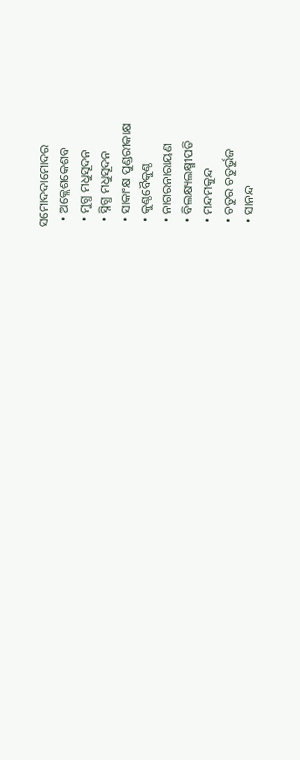ସମୋଦଦାମୋଦର
  • ଅକ୍ଲେଶକେଶବ
  • ମୁଗ୍ଧ ମଧୁସୂଦନ
  • ସ୍ନିଗ୍ଧ ମଧୁସୂଦନ
  • ସାକାଂକ୍ଷ ପୁଣ୍ଡରୀକାକ୍ଷ
  • କୁଣ୍ଠବୈକୁଣ୍ଠ
  • ନାଗରନାରାୟଣ
  • ବିଲକ୍ଷ୍ୟଲକ୍ଷ୍ମୀପତି
  • ମନ୍ଦମକୁନ୍ଦ
  • ଚତୁର ଚତୁର୍ଭୁଜ
  • ସାନନ୍ଦ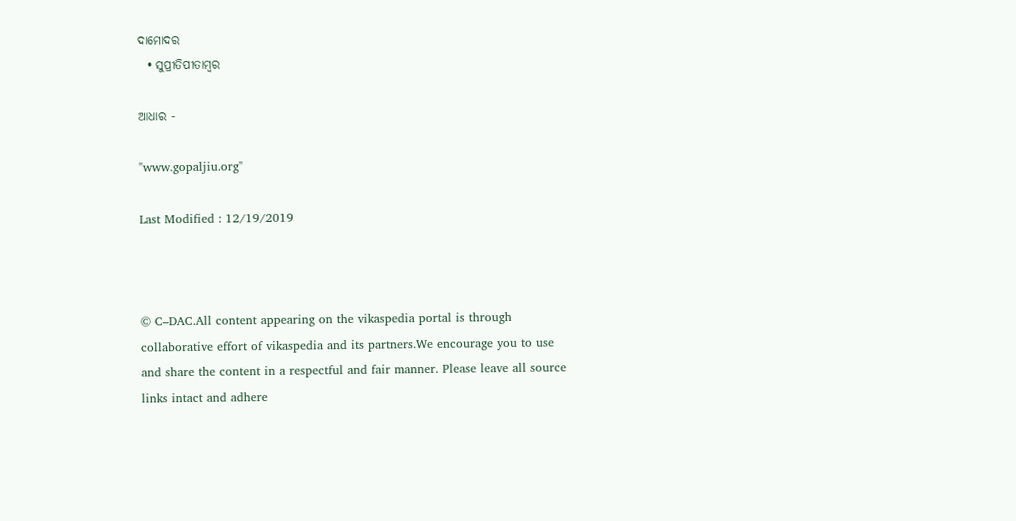ଦାମୋଦର
  • ସୁପ୍ରୀତିପୀତାମ୍ବର

ଆଧାର -

"www.gopaljiu.org"

Last Modified : 12/19/2019



© C–DAC.All content appearing on the vikaspedia portal is through collaborative effort of vikaspedia and its partners.We encourage you to use and share the content in a respectful and fair manner. Please leave all source links intact and adhere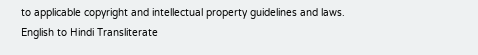to applicable copyright and intellectual property guidelines and laws.
English to Hindi Transliterate